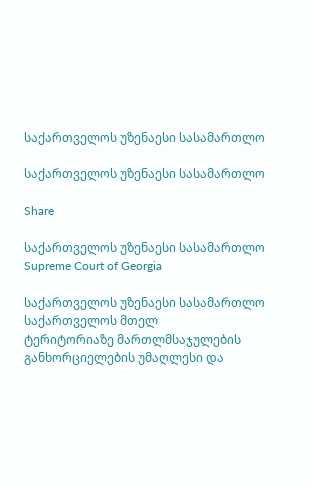საქართველოს უზენაესი სასამართლო

საქართველოს უზენაესი სასამართლო

Share

საქართველოს უზენაესი სასამართლო
Supreme Court of Georgia

საქართველოს უზენაესი სასამართლო საქართველოს მთელ
ტერიტორიაზე მართლმსაჯულების განხორციელების უმაღლესი და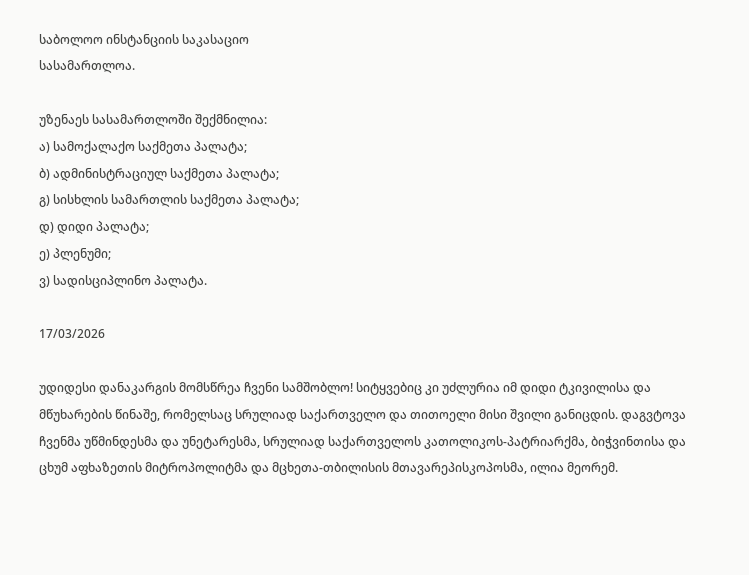საბოლოო ინსტანციის საკასაციო
სასამართლოა.

უზენაეს სასამართლოში შექმნილია:
ა) სამოქალაქო საქმეთა პალატა;
ბ) ადმინისტრაციულ საქმეთა პალატა;
გ) სისხლის სამართლის საქმეთა პალატა;
დ) დიდი პალატა;
ე) პლენუმი;
ვ) სადისციპლინო პალატა.

17/03/2026

უდიდესი დანაკარგის მომსწრეა ჩვენი სამშობლო! სიტყვებიც კი უძლურია იმ დიდი ტკივილისა და მწუხარების წინაშე, რომელსაც სრულიად საქართველო და თითოელი მისი შვილი განიცდის. დაგვტოვა ჩვენმა უწმინდესმა და უნეტარესმა, სრულიად საქართველოს კათოლიკოს-პატრიარქმა, ბიჭვინთისა და ცხუმ აფხაზეთის მიტროპოლიტმა და მცხეთა-თბილისის მთავარეპისკოპოსმა, ილია მეორემ.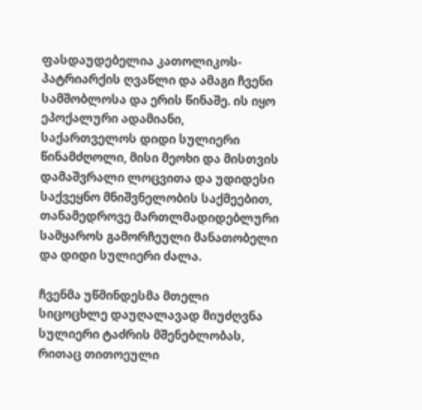ფასდაუდებელია კათოლიკოს-პატრიარქის ღვაწლი და ამაგი ჩვენი სამშობლოსა და ერის წინაშე. ის იყო ეპოქალური ადამიანი, საქართველოს დიდი სულიერი წინამძღოლი, მისი მეოხი და მისთვის დამაშვრალი ლოცვითა და უდიდესი საქვეყნო მნიშვნელობის საქმეებით, თანამედროვე მართლმადიდებლური სამყაროს გამორჩეული მანათობელი და დიდი სულიერი ძალა.

ჩვენმა უწმინდესმა მთელი სიცოცხლე დაუღალავად მიუძღვნა სულიერი ტაძრის მშენებლობას, რითაც თითოეული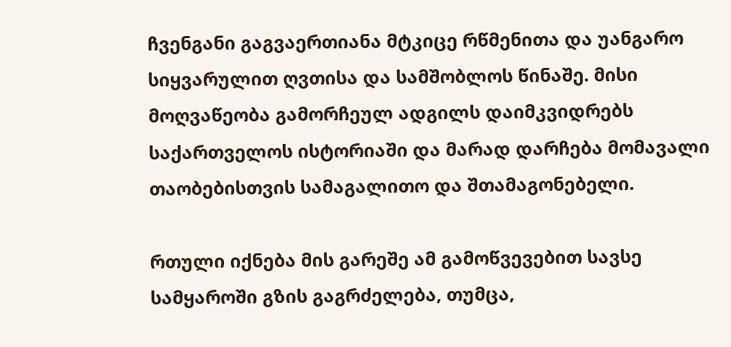ჩვენგანი გაგვაერთიანა მტკიცე რწმენითა და უანგარო სიყვარულით ღვთისა და სამშობლოს წინაშე. მისი მოღვაწეობა გამორჩეულ ადგილს დაიმკვიდრებს საქართველოს ისტორიაში და მარად დარჩება მომავალი თაობებისთვის სამაგალითო და შთამაგონებელი.

რთული იქნება მის გარეშე ამ გამოწვევებით სავსე სამყაროში გზის გაგრძელება, თუმცა,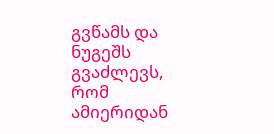გვწამს და ნუგეშს გვაძლევს, რომ ამიერიდან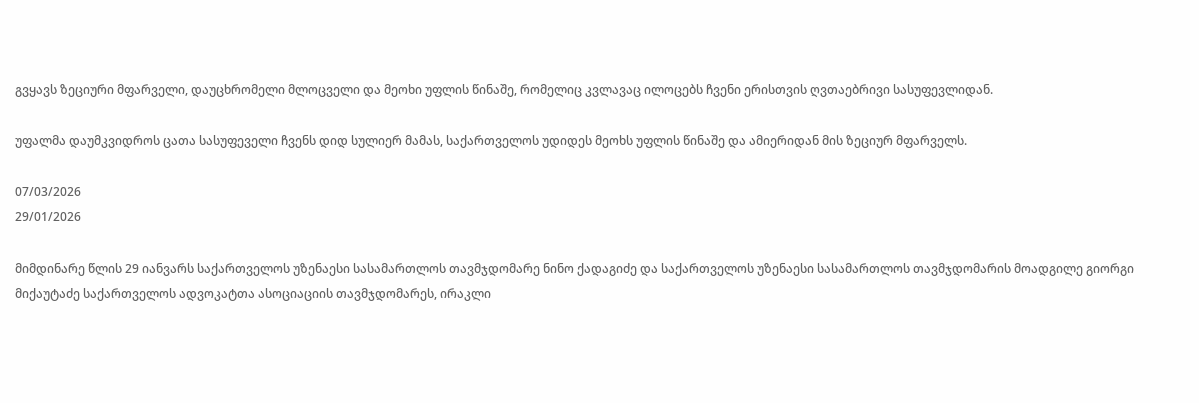გვყავს ზეციური მფარველი, დაუცხრომელი მლოცველი და მეოხი უფლის წინაშე, რომელიც კვლავაც ილოცებს ჩვენი ერისთვის ღვთაებრივი სასუფევლიდან.

უფალმა დაუმკვიდროს ცათა სასუფეველი ჩვენს დიდ სულიერ მამას, საქართველოს უდიდეს მეოხს უფლის წინაშე და ამიერიდან მის ზეციურ მფარველს.

07/03/2026
29/01/2026

მიმდინარე წლის 29 იანვარს საქართველოს უზენაესი სასამართლოს თავმჯდომარე ნინო ქადაგიძე და საქართველოს უზენაესი სასამართლოს თავმჯდომარის მოადგილე გიორგი მიქაუტაძე საქართველოს ადვოკატთა ასოციაციის თავმჯდომარეს, ირაკლი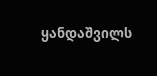ყანდაშვილს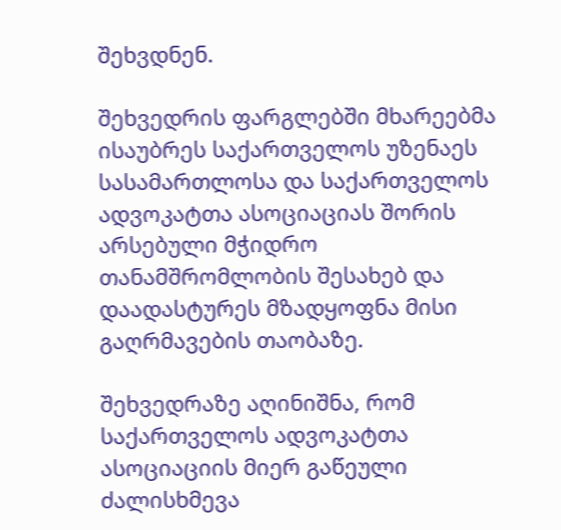შეხვდნენ.

შეხვედრის ფარგლებში მხარეებმა ისაუბრეს საქართველოს უზენაეს სასამართლოსა და საქართველოს ადვოკატთა ასოციაციას შორის არსებული მჭიდრო თანამშრომლობის შესახებ და დაადასტურეს მზადყოფნა მისი გაღრმავების თაობაზე.

შეხვედრაზე აღინიშნა, რომ საქართველოს ადვოკატთა ასოციაციის მიერ გაწეული ძალისხმევა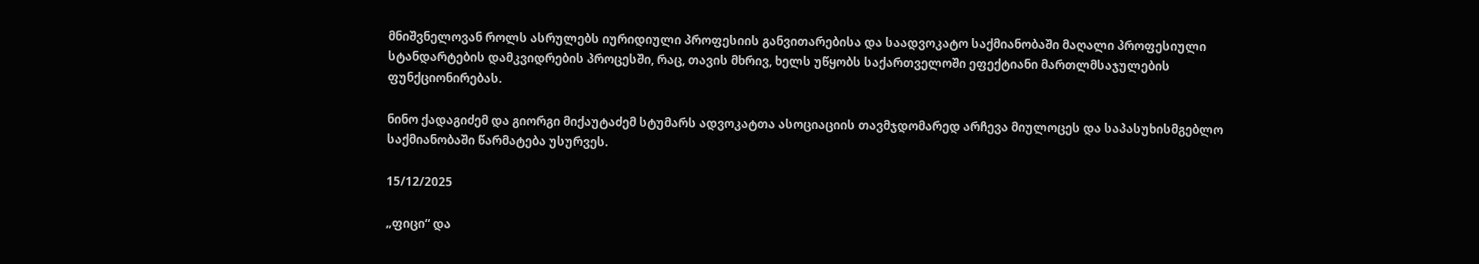მნიშვნელოვან როლს ასრულებს იურიდიული პროფესიის განვითარებისა და საადვოკატო საქმიანობაში მაღალი პროფესიული სტანდარტების დამკვიდრების პროცესში, რაც, თავის მხრივ, ხელს უწყობს საქართველოში ეფექტიანი მართლმსაჯულების ფუნქციონირებას.

ნინო ქადაგიძემ და გიორგი მიქაუტაძემ სტუმარს ადვოკატთა ასოციაციის თავმჯდომარედ არჩევა მიულოცეს და საპასუხისმგებლო საქმიანობაში წარმატება უსურვეს.

15/12/2025

„ფიცი“ და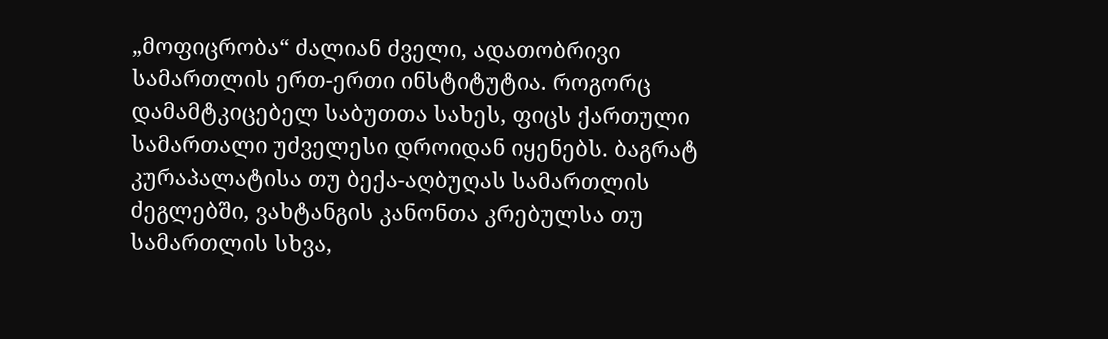„მოფიცრობა“ ძალიან ძველი, ადათობრივი სამართლის ერთ-ერთი ინსტიტუტია. როგორც დამამტკიცებელ საბუთთა სახეს, ფიცს ქართული სამართალი უძველესი დროიდან იყენებს. ბაგრატ კურაპალატისა თუ ბექა-აღბუღას სამართლის ძეგლებში, ვახტანგის კანონთა კრებულსა თუ სამართლის სხვა,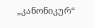„კანონიკურ“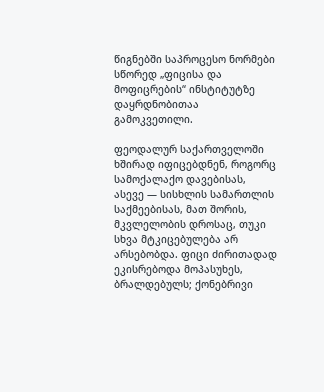წიგნებში საპროცესო ნორმები სწორედ „ფიცისა და მოფიცრების“ ინსტიტუტზე დაყრდნობითაა გამოკვეთილი.

ფეოდალურ საქართველოში ხშირად იფიცებდნენ, როგორც სამოქალაქო დავებისას, ასევე — სისხლის სამართლის საქმეებისას, მათ შორის, მკვლელობის დროსაც, თუკი სხვა მტკიცებულება არ არსებობდა. ფიცი ძირითადად ეკისრებოდა მოპასუხეს, ბრალდებულს; ქონებრივი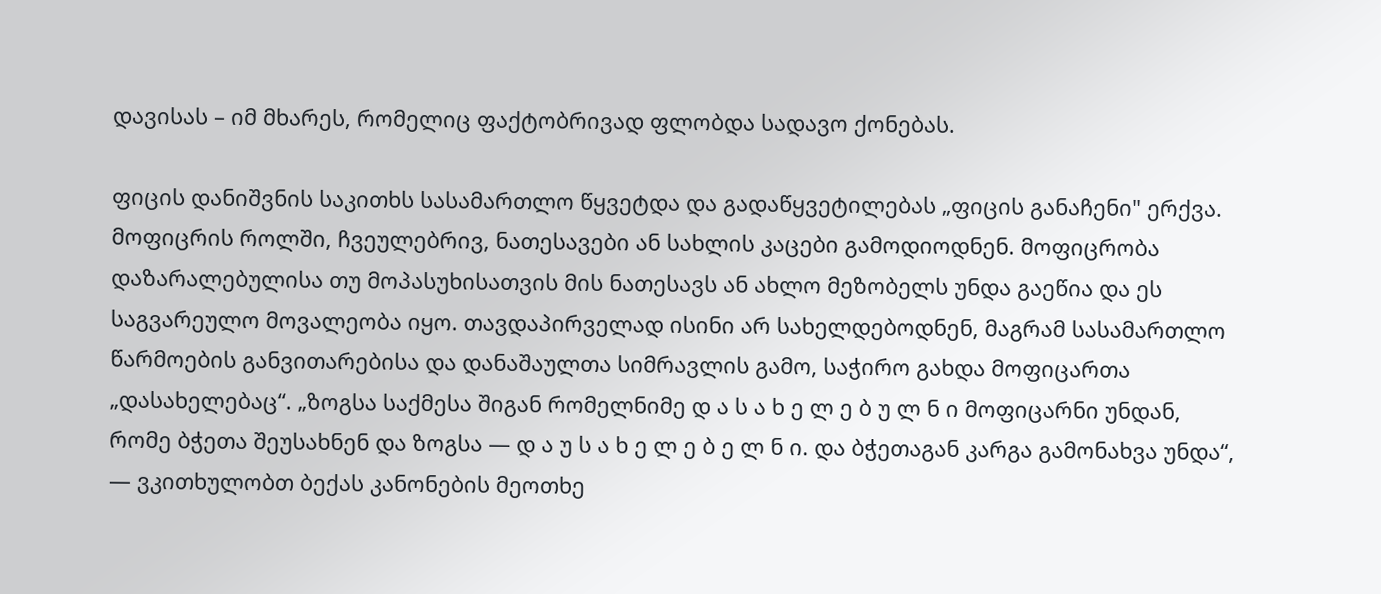დავისას – იმ მხარეს, რომელიც ფაქტობრივად ფლობდა სადავო ქონებას.

ფიცის დანიშვნის საკითხს სასამართლო წყვეტდა და გადაწყვეტილებას „ფიცის განაჩენი" ერქვა. მოფიცრის როლში, ჩვეულებრივ, ნათესავები ან სახლის კაცები გამოდიოდნენ. მოფიცრობა დაზარალებულისა თუ მოპასუხისათვის მის ნათესავს ან ახლო მეზობელს უნდა გაეწია და ეს საგვარეულო მოვალეობა იყო. თავდაპირველად ისინი არ სახელდებოდნენ, მაგრამ სასამართლო წარმოების განვითარებისა და დანაშაულთა სიმრავლის გამო, საჭირო გახდა მოფიცართა „დასახელებაც“. „ზოგსა საქმესა შიგან რომელნიმე დ ა ს ა ხ ე ლ ე ბ უ ლ ნ ი მოფიცარნი უნდან, რომე ბჭეთა შეუსახნენ და ზოგსა — დ ა უ ს ა ხ ე ლ ე ბ ე ლ ნ ი. და ბჭეთაგან კარგა გამონახვა უნდა“, — ვკითხულობთ ბექას კანონების მეოთხე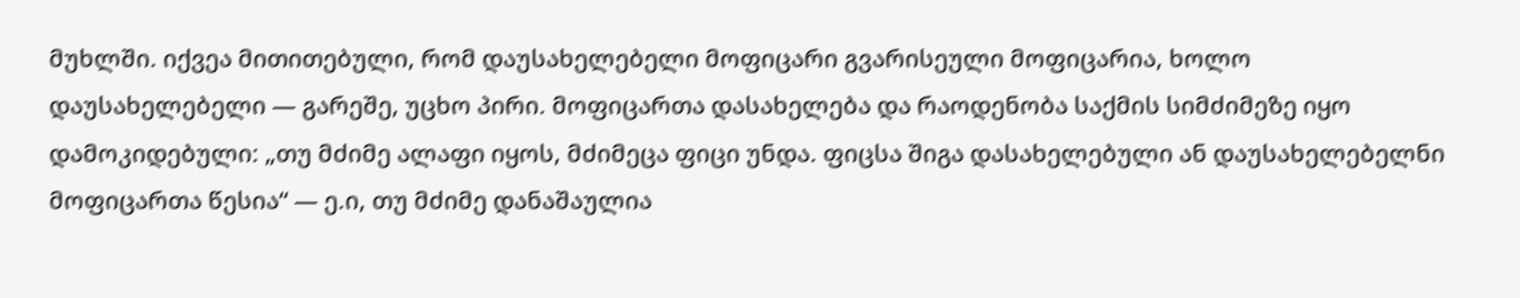მუხლში. იქვეა მითითებული, რომ დაუსახელებელი მოფიცარი გვარისეული მოფიცარია, ხოლო დაუსახელებელი — გარეშე, უცხო პირი. მოფიცართა დასახელება და რაოდენობა საქმის სიმძიმეზე იყო დამოკიდებული: „თუ მძიმე ალაფი იყოს, მძიმეცა ფიცი უნდა. ფიცსა შიგა დასახელებული ან დაუსახელებელნი მოფიცართა წესია“ — ე.ი, თუ მძიმე დანაშაულია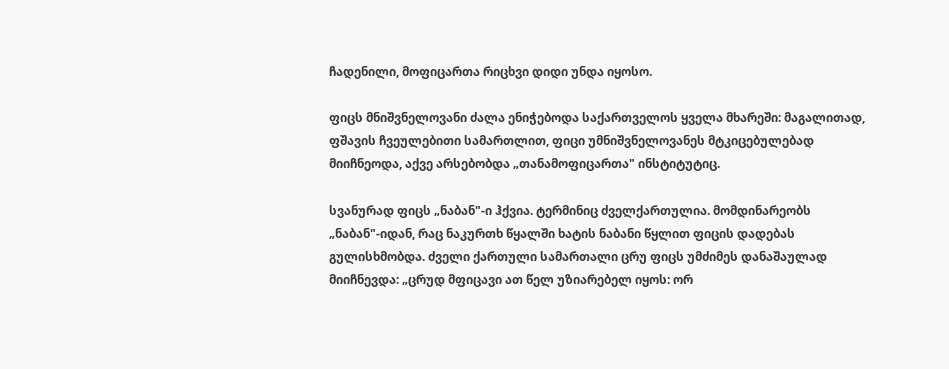ჩადენილი, მოფიცართა რიცხვი დიდი უნდა იყოსო.

ფიცს მნიშვნელოვანი ძალა ენიჭებოდა საქართველოს ყველა მხარეში: მაგალითად, ფშავის ჩვეულებითი სამართლით, ფიცი უმნიშვნელოვანეს მტკიცებულებად მიიჩნეოდა, აქვე არსებობდა „თანამოფიცართა" ინსტიტუტიც.

სვანურად ფიცს „ნაბან"-ი ჰქვია. ტერმინიც ძველქართულია. მომდინარეობს „ნაბან"-იდან, რაც ნაკურთხ წყალში ხატის ნაბანი წყლით ფიცის დადებას გულისხმობდა. ძველი ქართული სამართალი ცრუ ფიცს უმძიმეს დანაშაულად მიიჩნევდა: „ცრუდ მფიცავი ათ წელ უზიარებელ იყოს: ორ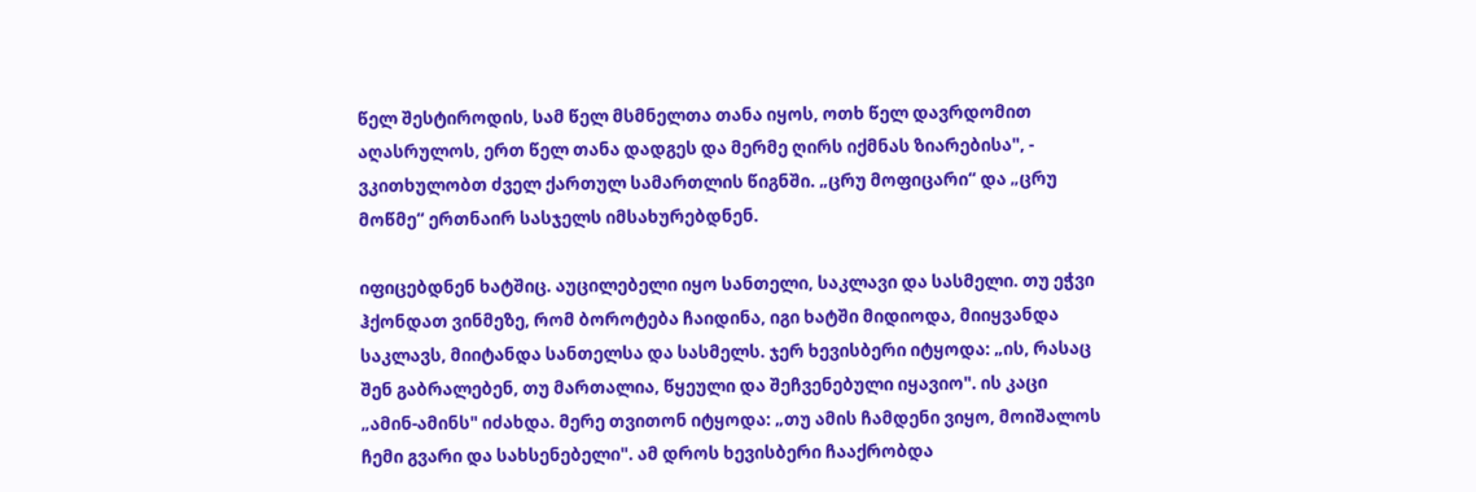წელ შესტიროდის, სამ წელ მსმნელთა თანა იყოს, ოთხ წელ დავრდომით აღასრულოს, ერთ წელ თანა დადგეს და მერმე ღირს იქმნას ზიარებისა", - ვკითხულობთ ძველ ქართულ სამართლის წიგნში. „ცრუ მოფიცარი“ და „ცრუ მოწმე“ ერთნაირ სასჯელს იმსახურებდნენ.

იფიცებდნენ ხატშიც. აუცილებელი იყო სანთელი, საკლავი და სასმელი. თუ ეჭვი ჰქონდათ ვინმეზე, რომ ბოროტება ჩაიდინა, იგი ხატში მიდიოდა, მიიყვანდა საკლავს, მიიტანდა სანთელსა და სასმელს. ჯერ ხევისბერი იტყოდა: „ის, რასაც შენ გაბრალებენ, თუ მართალია, წყეული და შეჩვენებული იყავიო". ის კაცი „ამინ-ამინს" იძახდა. მერე თვითონ იტყოდა: „თუ ამის ჩამდენი ვიყო, მოიშალოს ჩემი გვარი და სახსენებელი". ამ დროს ხევისბერი ჩააქრობდა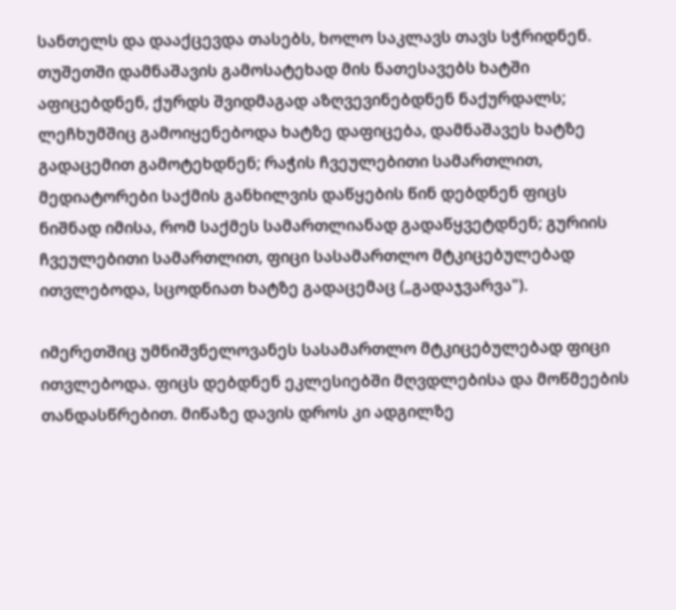სანთელს და დააქცევდა თასებს, ხოლო საკლავს თავს სჭრიდნენ. თუშეთში დამნაშავის გამოსატეხად მის ნათესავებს ხატში აფიცებდნენ, ქურდს შვიდმაგად აზღვევინებდნენ ნაქურდალს; ლეჩხუმშიც გამოიყენებოდა ხატზე დაფიცება, დამნაშავეს ხატზე გადაცემით გამოტეხდნენ; რაჭის ჩვეულებითი სამართლით, მედიატორები საქმის განხილვის დაწყების წინ დებდნენ ფიცს ნიშნად იმისა, რომ საქმეს სამართლიანად გადაწყვეტდნენ; გურიის ჩვეულებითი სამართლით, ფიცი სასამართლო მტკიცებულებად ითვლებოდა, სცოდნიათ ხატზე გადაცემაც („გადაჯვარვა").

იმერეთშიც უმნიშვნელოვანეს სასამართლო მტკიცებულებად ფიცი ითვლებოდა. ფიცს დებდნენ ეკლესიებში მღვდლებისა და მოწმეების თანდასწრებით. მიწაზე დავის დროს კი ადგილზე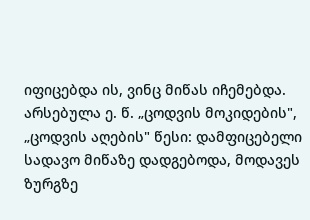იფიცებდა ის, ვინც მიწას იჩემებდა. არსებულა ე. წ. „ცოდვის მოკიდების", „ცოდვის აღების" წესი: დამფიცებელი სადავო მიწაზე დადგებოდა, მოდავეს ზურგზე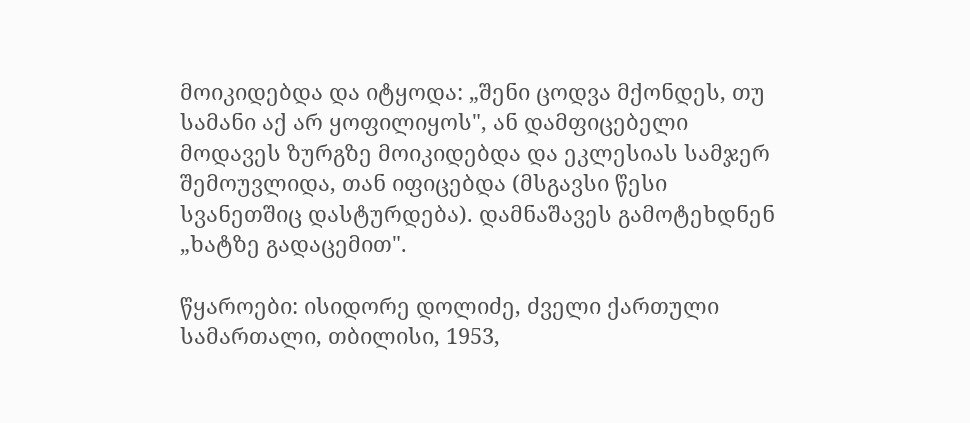მოიკიდებდა და იტყოდა: „შენი ცოდვა მქონდეს, თუ სამანი აქ არ ყოფილიყოს", ან დამფიცებელი მოდავეს ზურგზე მოიკიდებდა და ეკლესიას სამჯერ შემოუვლიდა, თან იფიცებდა (მსგავსი წესი სვანეთშიც დასტურდება). დამნაშავეს გამოტეხდნენ „ხატზე გადაცემით".

წყაროები: ისიდორე დოლიძე, ძველი ქართული სამართალი, თბილისი, 1953,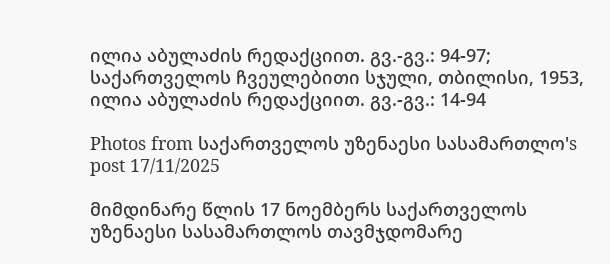ილია აბულაძის რედაქციით. გვ.-გვ.: 94-97; საქართველოს ჩვეულებითი სჯული, თბილისი, 1953, ილია აბულაძის რედაქციით. გვ.-გვ.: 14-94

Photos from საქართველოს უზენაესი სასამართლო's post 17/11/2025

მიმდინარე წლის 17 ნოემბერს საქართველოს უზენაესი სასამართლოს თავმჯდომარე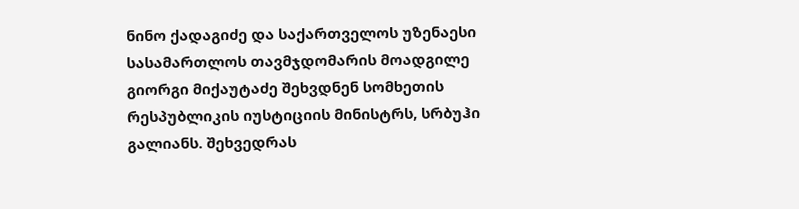ნინო ქადაგიძე და საქართველოს უზენაესი სასამართლოს თავმჯდომარის მოადგილე გიორგი მიქაუტაძე შეხვდნენ სომხეთის რესპუბლიკის იუსტიციის მინისტრს, სრბუჰი გალიანს. შეხვედრას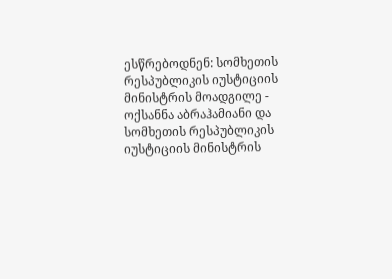ესწრებოდნენ: სომხეთის რესპუბლიკის იუსტიციის მინისტრის მოადგილე - ოქსანნა აბრაჰამიანი და სომხეთის რესპუბლიკის იუსტიციის მინისტრის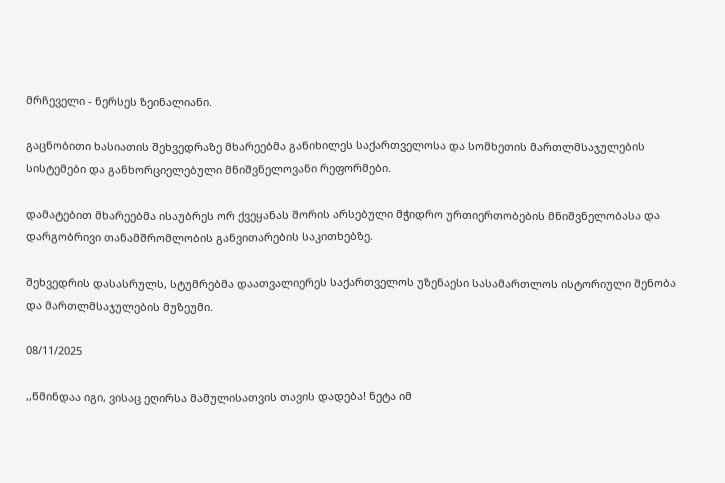მრჩეველი - ნერსეს ზეინალიანი.

გაცნობითი ხასიათის შეხვედრაზე მხარეებმა განიხილეს საქართველოსა და სომხეთის მართლმსაჯულების სისტემები და განხორციელებული მნიშვნელოვანი რეფორმები.

დამატებით მხარეებმა ისაუბრეს ორ ქვეყანას შორის არსებული მჭიდრო ურთიერთობების მნიშვნელობასა და დარგობრივი თანამშრომლობის განვითარების საკითხებზე.

შეხვედრის დასასრულს, სტუმრებმა დაათვალიერეს საქართველოს უზენაესი სასამართლოს ისტორიული შენობა და მართლმსაჯულების მუზეუმი.

08/11/2025

,,წმინდაა იგი, ვისაც ეღირსა მამულისათვის თავის დადება! ნეტა იმ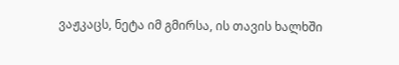ვაჟკაცს, ნეტა იმ გმირსა, ის თავის ხალხში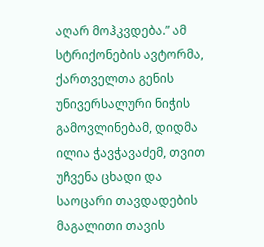აღარ მოჰკვდება.” ამ სტრიქონების ავტორმა, ქართველთა გენის უნივერსალური ნიჭის გამოვლინებამ, დიდმა ილია ჭავჭავაძემ, თვით უჩვენა ცხადი და საოცარი თავდადების მაგალითი თავის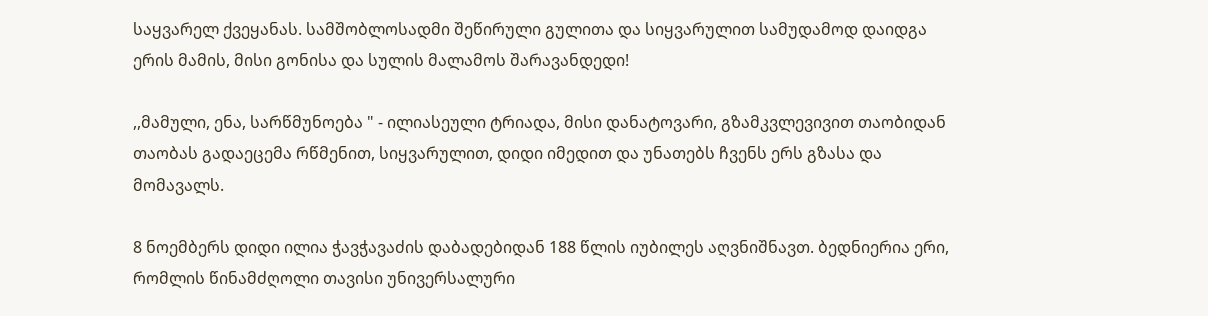საყვარელ ქვეყანას. სამშობლოსადმი შეწირული გულითა და სიყვარულით სამუდამოდ დაიდგა ერის მამის, მისი გონისა და სულის მალამოს შარავანდედი!

,,მამული, ენა, სარწმუნოება " - ილიასეული ტრიადა, მისი დანატოვარი, გზამკვლევივით თაობიდან თაობას გადაეცემა რწმენით, სიყვარულით, დიდი იმედით და უნათებს ჩვენს ერს გზასა და მომავალს.

8 ნოემბერს დიდი ილია ჭავჭავაძის დაბადებიდან 188 წლის იუბილეს აღვნიშნავთ. ბედნიერია ერი, რომლის წინამძღოლი თავისი უნივერსალური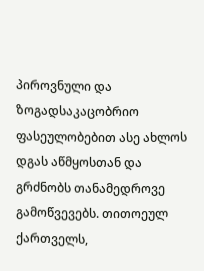პიროვნული და ზოგადსაკაცობრიო ფასეულობებით ასე ახლოს დგას აწმყოსთან და გრძნობს თანამედროვე გამოწვევებს. თითოეულ ქართველს,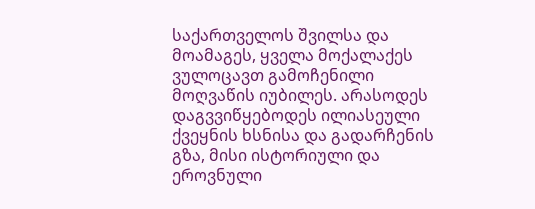საქართველოს შვილსა და მოამაგეს, ყველა მოქალაქეს ვულოცავთ გამოჩენილი მოღვაწის იუბილეს. არასოდეს დაგვვიწყებოდეს ილიასეული ქვეყნის ხსნისა და გადარჩენის გზა, მისი ისტორიული და ეროვნული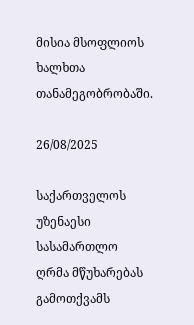მისია მსოფლიოს ხალხთა თანამეგობრობაში.

26/08/2025

საქართველოს უზენაესი სასამართლო ღრმა მწუხარებას გამოთქვამს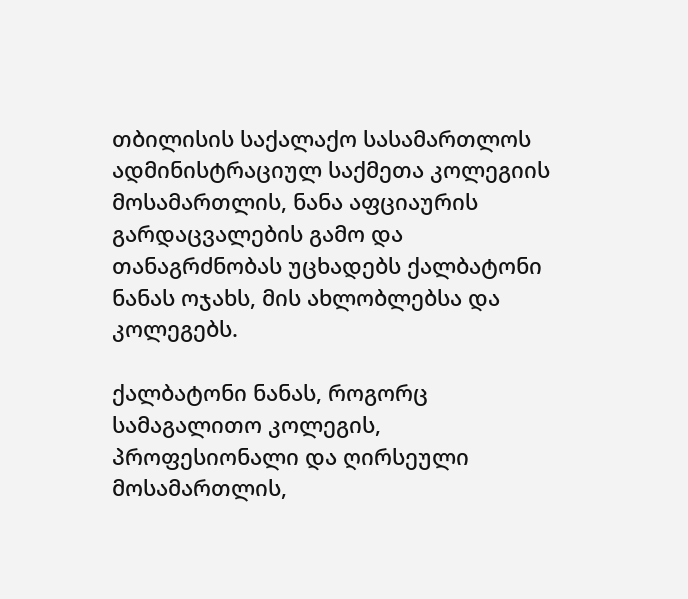თბილისის საქალაქო სასამართლოს ადმინისტრაციულ საქმეთა კოლეგიის მოსამართლის, ნანა აფციაურის გარდაცვალების გამო და თანაგრძნობას უცხადებს ქალბატონი ნანას ოჯახს, მის ახლობლებსა და კოლეგებს.

ქალბატონი ნანას, როგორც სამაგალითო კოლეგის, პროფესიონალი და ღირსეული მოსამართლის,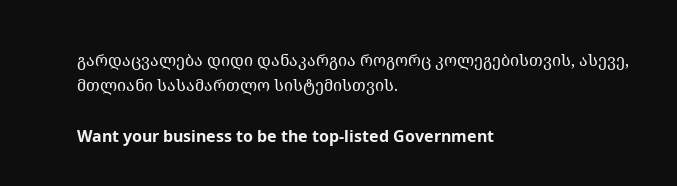გარდაცვალება დიდი დანაკარგია როგორც კოლეგებისთვის, ასევე, მთლიანი სასამართლო სისტემისთვის.

Want your business to be the top-listed Government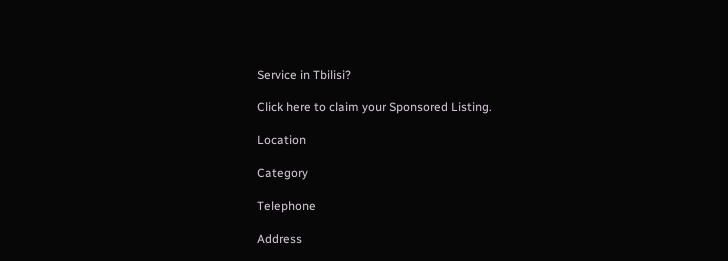Service in Tbilisi?

Click here to claim your Sponsored Listing.

Location

Category

Telephone

Address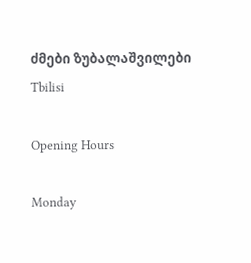ძმები ზუბალაშვილები
Tbilisi

Opening Hours

Monday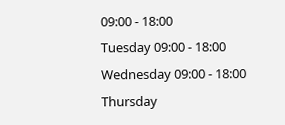09:00 - 18:00
Tuesday 09:00 - 18:00
Wednesday 09:00 - 18:00
Thursday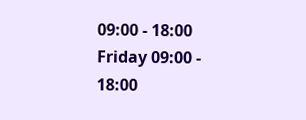09:00 - 18:00
Friday 09:00 - 18:00